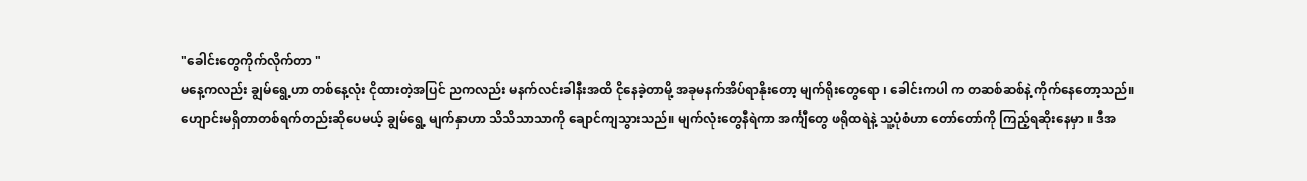"ခေါင်းတွေကိုက်လိုက်တာ "
မနေ့ကလည်း ချွမ်ရွေ့ဟာ တစ်နေ့လုံး ငိုထားတဲ့အပြင် ညကလည်း မနက်လင်းခါနီးအထိ ငိုနေခဲ့တာမို့ အခုမနက်အိပ်ရာနိုးတော့ မျက်ရိုးတွေရော ၊ ခေါင်းကပါ က တဆစ်ဆစ်နဲ့ ကိုက်နေတော့သည်။
ဟျောင်းမရှိတာတစ်ရက်တည်းဆိုပေမယ့် ချွမ်ရွေ့ မျက်နှာဟာ သိသိသာသာကို ချောင်ကျသွားသည်။ မျက်လုံးတွေနီရဲကာ အင်္ကျီတွေ ဖရိုထရဲနဲ့ သူ့ပုံစံဟာ တော်တော်ကို ကြည့်ရဆိုးနေမှာ ။ ဒီအ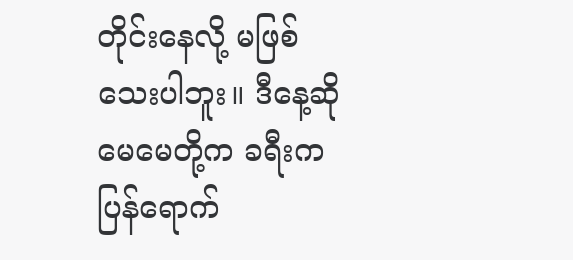တိုင်းနေလို့ မဖြစ်သေးပါဘူး။ ဒီနေ့ဆို မေမေတို့က ခရီးကပြန်ရောက်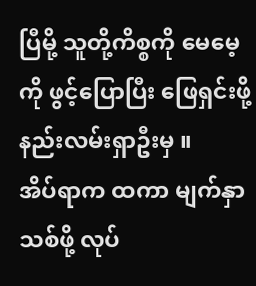ပြီမို့ သူတို့ကိစ္စကို မေမေ့ကို ဖွင့်ပြောပြီး ဖြေရှင်းဖို့ နည်းလမ်းရှာဦးမှ ။
အိပ်ရာက ထကာ မျက်နှာသစ်ဖို့ လုပ်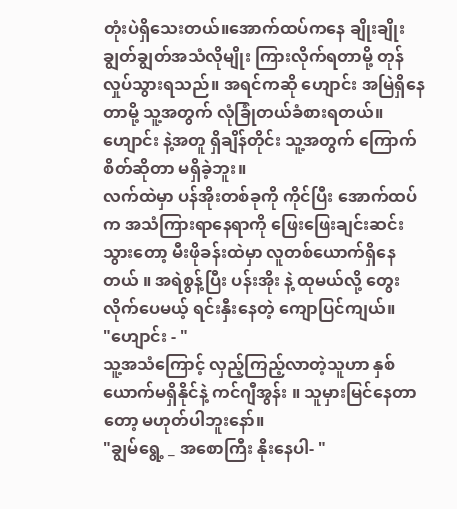တုံးပဲရှိသေးတယ်။အောက်ထပ်ကနေ ချိုးချိုးချွတ်ချွတ်အသံလိုမျိုး ကြားလိုက်ရတာမို့ တုန်လှုပ်သွားရသည်။ အရင်ကဆို ဟျောင်း အမြဲရှိနေတာမို့ သူ့အတွက် လုံခြုံတယ်ခံစားရတယ်။ ဟျောင်း နဲ့အတူ ရှိချိန်တိုင်း သူ့အတွက် ကြောက်စိတ်ဆိုတာ မရှိခဲ့ဘူး။
လက်ထဲမှာ ပန်အိုးတစ်ခုကို ကိုင်ပြီး အောက်ထပ်က အသံကြားရာနေရာကို ဖြေးဖြေးချင်းဆင်းသွားတော့ မီးဖိုခန်းထဲမှာ လူတစ်ယောက်ရှိနေတယ် ။ အရဲစွန့်ပြီး ပန်းအိုး နဲ့ ထုမယ်လို့ တွေးလိုက်ပေမယ့် ရင်းနှီးနေတဲ့ ကျောပြင်ကျယ်။
"ဟျောင်း - "
သူ့အသံကြောင့် လှည့်ကြည့်လာတဲ့သူဟာ နှစ်ယောက်မရှိနိုင်နဲ့ ကင်ဂျီအွန်း ။ သူမှားမြင်နေတာတော့ မဟုတ်ပါဘူးနော်။
"ချွမ်ရွေ့ _ အစောကြီး နိုးနေပါ- "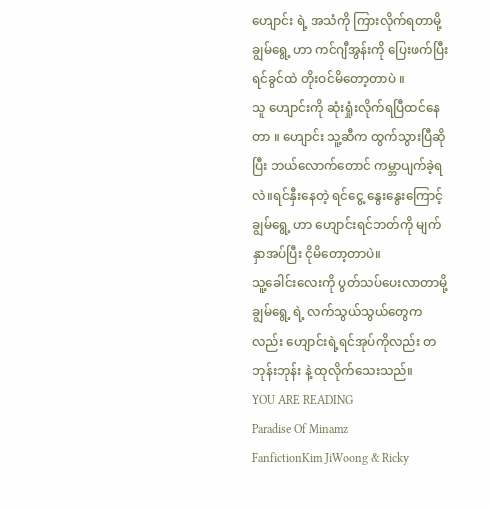ဟျောင်း ရဲ့ အသံကို ကြားလိုက်ရတာမို့ ချွမ်ရွေ့ ဟာ ကင်ဂျီအွန်းကို ပြေးဖက်ပြီး ရင်ခွင်ထဲ တိုးဝင်မိတော့တာပဲ ။
သူ ဟျောင်းကို ဆုံးရှုံးလိုက်ရပြီထင်နေတာ ။ ဟျောင်း သူ့ဆီက ထွက်သွားပြီဆိုပြီး ဘယ်လောက်တောင် ကမ္ဘာပျက်ခဲ့ရလဲ။ရင်နှီးနေတဲ့ ရင်ငွေ့ နွေးနွေးကြောင့် ချွမ်ရွေ့ ဟာ ဟျောင်းရင်ဘတ်ကို မျက်နှာအပ်ပြီး ငိုမိတော့တာပဲ။
သူ့ခေါင်းလေးကို ပွတ်သပ်ပေးလာတာမို့ ချွမ်ရွေ့ ရဲ့ လက်သွယ်သွယ်တွေကလည်း ဟျောင်းရဲ့ရင်အုပ်ကိုလည်း တဘုန်းဘုန်း နဲ့ ထုလိုက်သေးသည်။
YOU ARE READING
Paradise Of Minamz
FanfictionKim JiWoong & Ricky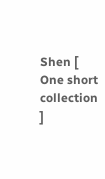Shen [ One short collection ]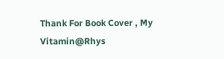Thank For Book Cover , My Vitamin@Rhys